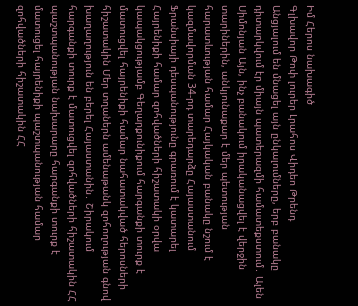Իմ Հերոս նախագիծ
Գլխավոր Թոփ լուրեր Լրահոս Վիդեո Թրենդ
Անցյալում են մնացել այն ընկալումները, երբ բանակը դիտարկվում էր միայն պատերազմի համատեքստում․ Ալեն Սիմոնյան Այն, ինչ բանակում իրականացվել է վերջին տարիներին, անկյունաքար է մեր պետության հարատևության համար Հայկական բանակը նշում է կազմավորման 34-րդ տարեդարձը Հայաստանում Ֆրանսիայի դեսպանությունը գրառում է կատարել Հայրենիքի համար զոհվածների հիշատակի օրվա կապակցությամբ Գեղարքունիքում հարգանքի տուրք է մատուցվել հայրենիքի համար նահատակված հերոսների հիշատակին Մեր տղաներն ամենաթանկ զոհողության գնով խաղաղություն են բերել Հայաստանին․ Շիրակում հարգանքի տուրք է մատուցվել զոհվածների հիշատակին ՀՀ պաշտպանության նախարարը հարգանքի տուրք է մատուցել հայրենիքի պաշտպանության համար զոհվածների հիշատակին ՀՀ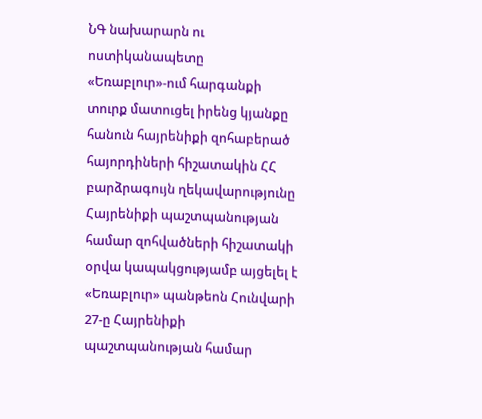ՆԳ նախարարն ու ոստիկանապետը «Եռաբլուր»-ում հարգանքի տուրք մատուցել իրենց կյանքը հանուն հայրենիքի զոհաբերած հայորդիների հիշատակին ՀՀ բարձրագույն ղեկավարությունը Հայրենիքի պաշտպանության համար զոհվածների հիշատակի օրվա կապակցությամբ այցելել է «Եռաբլուր» պանթեոն Հունվարի 27-ը Հայրենիքի պաշտպանության համար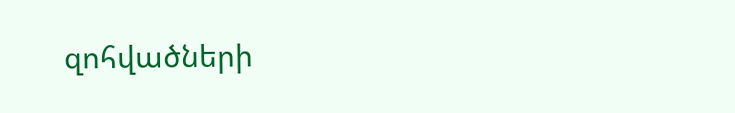զոհվածների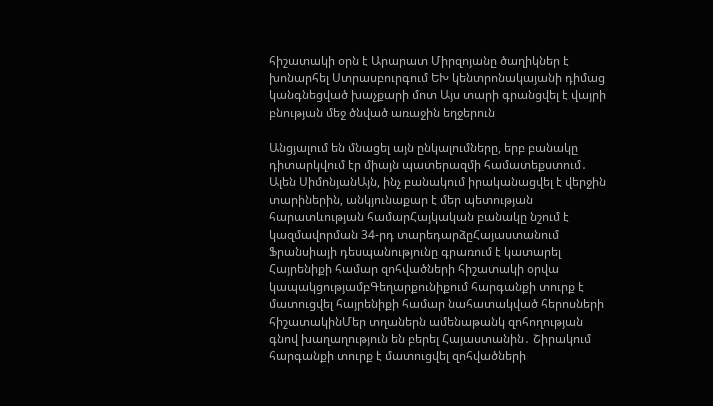հիշատակի օրն է Արարատ Միրզոյանը ծաղիկներ է խոնարհել Ստրասբուրգում ԵԽ կենտրոնակայանի դիմաց կանգնեցված խաչքարի մոտ Այս տարի գրանցվել է վայրի բնության մեջ ծնված առաջին եղջերուն

Անցյալում են մնացել այն ընկալումները, երբ բանակը դիտարկվում էր միայն պատերազմի համատեքստում․ Ալեն ՍիմոնյանԱյն, ինչ բանակում իրականացվել է վերջին տարիներին, անկյունաքար է մեր պետության հարատևության համարՀայկական բանակը նշում է կազմավորման 34-րդ տարեդարձըՀայաստանում Ֆրանսիայի դեսպանությունը գրառում է կատարել Հայրենիքի համար զոհվածների հիշատակի օրվա կապակցությամբԳեղարքունիքում հարգանքի տուրք է մատուցվել հայրենիքի համար նահատակված հերոսների հիշատակինՄեր տղաներն ամենաթանկ զոհողության գնով խաղաղություն են բերել Հայաստանին․ Շիրակում հարգանքի տուրք է մատուցվել զոհվածների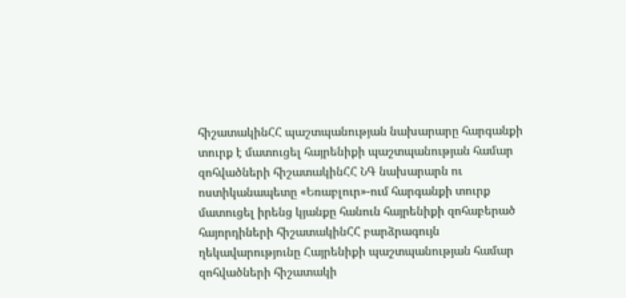հիշատակինՀՀ պաշտպանության նախարարը հարգանքի տուրք է մատուցել հայրենիքի պաշտպանության համար զոհվածների հիշատակինՀՀ ՆԳ նախարարն ու ոստիկանապետը «Եռաբլուր»-ում հարգանքի տուրք մատուցել իրենց կյանքը հանուն հայրենիքի զոհաբերած հայորդիների հիշատակինՀՀ բարձրագույն ղեկավարությունը Հայրենիքի պաշտպանության համար զոհվածների հիշատակի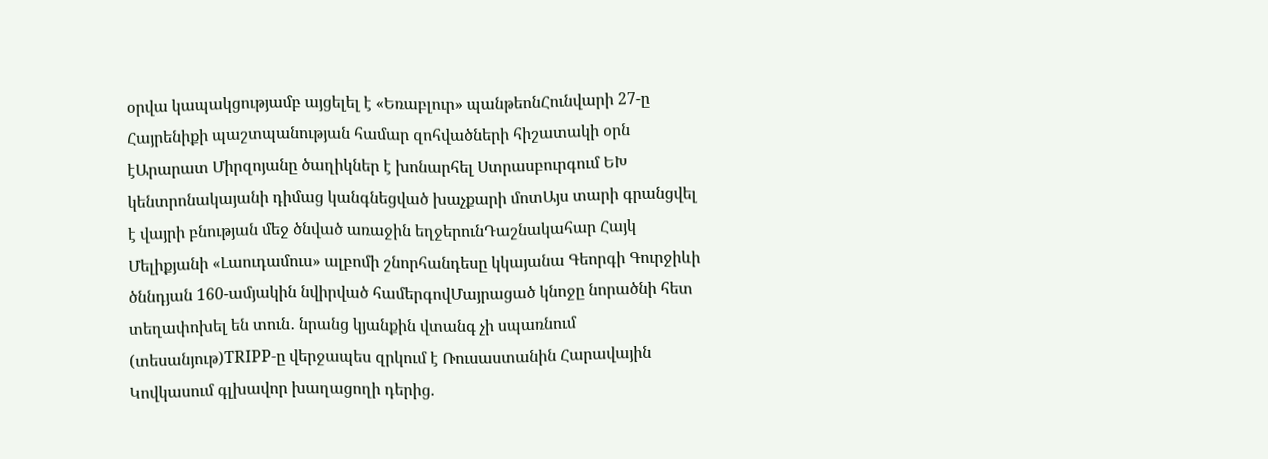օրվա կապակցությամբ այցելել է «Եռաբլուր» պանթեոնՀունվարի 27-ը Հայրենիքի պաշտպանության համար զոհվածների հիշատակի օրն էԱրարատ Միրզոյանը ծաղիկներ է խոնարհել Ստրասբուրգում ԵԽ կենտրոնակայանի դիմաց կանգնեցված խաչքարի մոտԱյս տարի գրանցվել է վայրի բնության մեջ ծնված առաջին եղջերունԴաշնակահար Հայկ Մելիքյանի «Լաուդամուս» ալբոմի շնորհանդեսը կկայանա Գեորգի Գուրջիևի ծննդյան 160-ամյակին նվիրված համերգովՄայրացած կնոջը նորածնի հետ տեղափոխել են տուն․ նրանց կյանքին վտանգ չի սպառնում (տեսանյութ)TRIPP-ը վերջապես զրկում է Ռուսաստանին Հարավային Կովկասում գլխավոր խաղացողի դերից.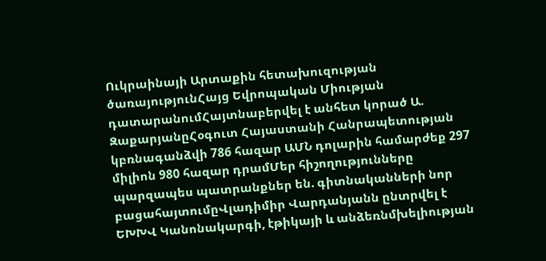Ուկրաինայի Արտաքին հետախուզության ծառայությունՀայց Եվրոպական Միության դատարանումՀայտնաբերվել է անհետ կորած Ա. ԶաքարյանըՀօգուտ Հայաստանի Հանրապետության կբռնագանձվի 786 հազար ԱՄՆ դոլարին համարժեք 297 միլիոն 980 հազար դրամՄեր հիշողությունները պարզապես պատրանքներ են. գիտնականների նոր բացահայտումըՎլադիմիր Վարդանյանն ընտրվել է ԵԽԽՎ Կանոնակարգի, էթիկայի և անձեռնմխելիության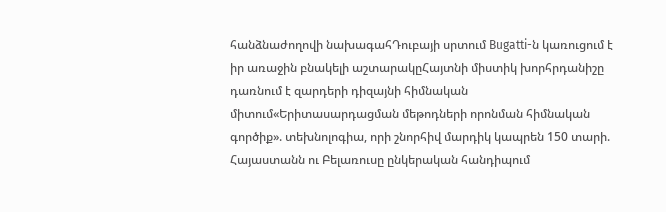հանձնաժողովի նախագահԴուբայի սրտում Bugatti-ն կառուցում է իր առաջին բնակելի աշտարակըՀայտնի միստիկ խորհրդանիշը դառնում է զարդերի դիզայնի հիմնական միտում«Երիտասարդացման մեթոդների որոնման հիմնական գործիք». տեխնոլոգիա, որի շնորհիվ մարդիկ կապրեն 150 տարի. Հայաստանն ու Բելառուսը ընկերական հանդիպում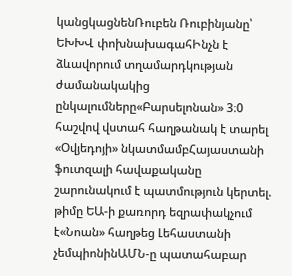կանցկացնենՌուբեն Ռուբինյանը՝ ԵԽԽՎ փոխնախագահԻնչն է ձևավորում տղամարդկության ժամանակակից ընկալումները«Բարսելոնան» 3։0 հաշվով վստահ հաղթանակ է տարել «Օվյեդոյի» նկատմամբՀայաստանի ֆուտզալի հավաքականը շարունակում է պատմություն կերտել. թիմը ԵԱ-ի քառորդ եզրափակչում է«Նոան» հաղթեց Լեհաստանի չեմպիոնինԱՄՆ-ը պատահաբար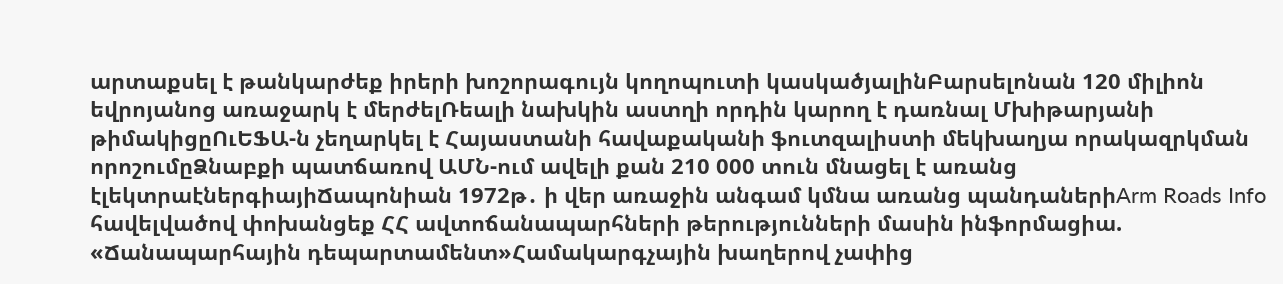արտաքսել է թանկարժեք իրերի խոշորագույն կողոպուտի կասկածյալինԲարսելոնան 120 միլիոն եվրոյանոց առաջարկ է մերժելՌեալի նախկին աստղի որդին կարող է դառնալ Մխիթարյանի թիմակիցըՈւԵՖԱ-ն չեղարկել է Հայաստանի հավաքականի ֆուտզալիստի մեկխաղյա որակազրկման որոշումըՁնաբքի պատճառով ԱՄՆ-ում ավելի քան 210 000 տուն մնացել է առանց էլեկտրաէներգիայիՃապոնիան 1972թ․ ի վեր առաջին անգամ կմնա առանց պանդաներիArm Roads Info հավելվածով փոխանցեք ՀՀ ավտոճանապարհների թերությունների մասին ինֆորմացիա. «Ճանապարհային դեպարտամենտ»Համակարգչային խաղերով չափից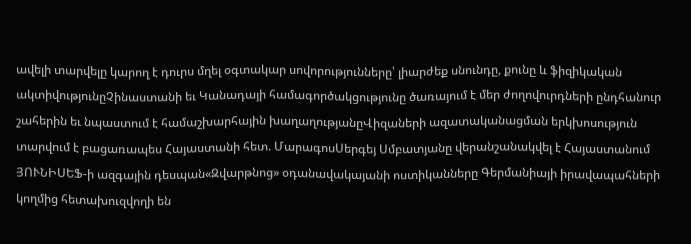ավելի տարվելը կարող է դուրս մղել օգտակար սովորությունները՝ լիարժեք սնունդը, քունը և ֆիզիկական ակտիվությունըՉինաստանի եւ Կանադայի համագործակցությունը ծառայում է մեր ժողովուրդների ընդհանուր շահերին եւ նպաստում է համաշխարհային խաղաղությանըՎիզաների ազատականացման երկխոսություն տարվում է բացառապես Հայաստանի հետ. ՄարագոսՍերգեյ Սմբատյանը վերանշանակվել է Հայաստանում ՅՈՒՆԻՍԵՖ-ի ազգային դեսպան«Զվարթնոց» օդանավակայանի ոստիկանները Գերմանիայի իրավապահների կողմից հետախուզվողի են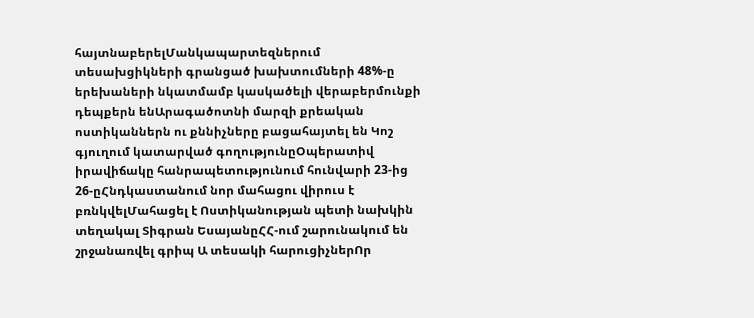հայտնաբերելՄանկապարտեզներում տեսախցիկների գրանցած խախտումների 48%-ը երեխաների նկատմամբ կասկածելի վերաբերմունքի դեպքերն ենԱրագածոտնի մարզի քրեական ոստիկաններն ու քննիչները բացահայտել են Կոշ գյուղում կատարված գողությունըՕպերատիվ իրավիճակը հանրապետությունում հունվարի 23-ից 26-ըՀնդկաստանում նոր մահացու վիրուս է բռնկվելՄահացել է Ոստիկանության պետի նախկին տեղակալ Տիգրան ԵսայանըՀՀ-ում շարունակում են շրջանառվել գրիպ Ա տեսակի հարուցիչներՈր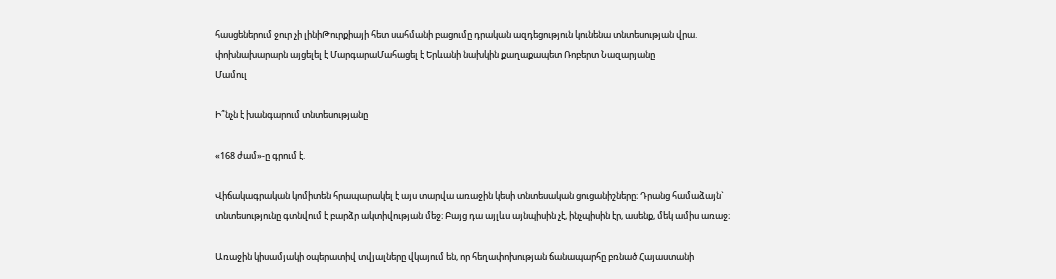հասցեներում ջուր չի լինիԹուրքիայի հետ սահմանի բացումը դրական ազդեցություն կունենա տնտեսության վրա. փոխնախարարն այցելել է ՄարգարաՄահացել է Երևանի նախկին քաղաքապետ Ռոբերտ Նազարյանը
Մամուլ

Ի՞նչն է խանգարում տնտեսությանը

«168 ժամ»-ը գրում է.

Վիճակագրական կոմիտեն հրապարակել է այս տարվա առաջին կեսի տնտեսական ցուցանիշները։ Դրանց համաձայն` տնտեսությունը գտնվում է բարձր ակտիվության մեջ։ Բայց դա այլևս այնպիսին չէ, ինչպիսին էր, ասենք, մեկ ամիս առաջ։

Առաջին կիսամյակի օպերատիվ տվյալները վկայում են, որ հեղափոխության ճանապարհը բռնած Հայաստանի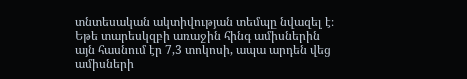տնտեսական ակտիվության տեմպը նվազել է։ Եթե տարեսկզբի առաջին հինգ ամիսներին այն հասնում էր 7,3 տոկոսի, ապա արդեն վեց ամիսների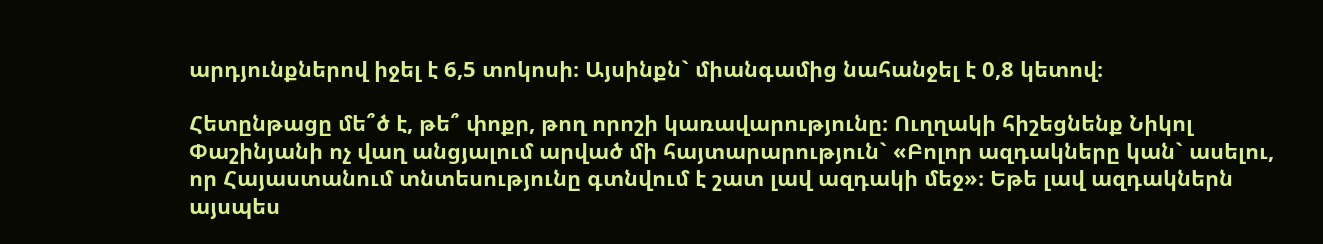արդյունքներով իջել է 6,5 տոկոսի։ Այսինքն` միանգամից նահանջել է 0,8 կետով։

Հետընթացը մե՞ծ է, թե՞ փոքր, թող որոշի կառավարությունը։ Ուղղակի հիշեցնենք Նիկոլ Փաշինյանի ոչ վաղ անցյալում արված մի հայտարարություն` «Բոլոր ազդակները կան` ասելու, որ Հայաստանում տնտեսությունը գտնվում է շատ լավ ազդակի մեջ»։ Եթե լավ ազդակներն այսպես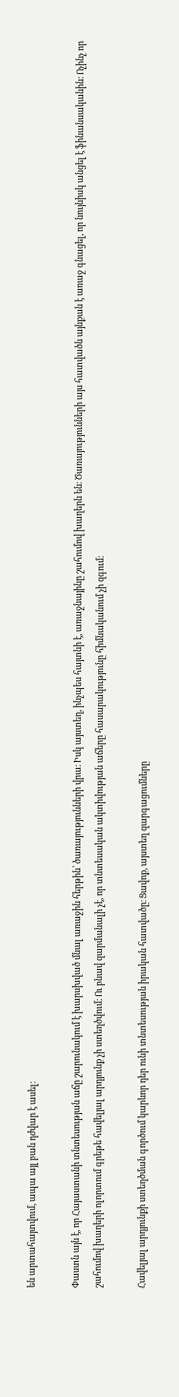են արտահայտվում, ապա այլ բան դժվար է ասել։

Փաստն այն է, որ Հայաստանի տնտեսության աճը շարունակում է խարսխված մնալ առաջին հերթին՝ ծառայությունների վրա։ Իսկ այստեղ, ինչպես հայտնի է, առաջնայինը շահումով խաղերն են։ Ծառայությունների այս հատվածն այնքան է առաջ գնացել, որ նույնիսկ անցել է ֆինանսականին։ Ոչինչ որ շահումով խաղերի ոլորտում գրեթե հավելյալ արդյունք չի ստեղծվում։ Ու բնավ զարմանալի չէ, որ տնտեսական ակտիվության աճերը հասարակությունը հիմնականում չի զգում։

Հավելյալ արդյունքի ստեղծման գործում կարևոր դեր ունի տնտեսության իրական հատվածը։ Ցավոք, այստեղ զարգացումները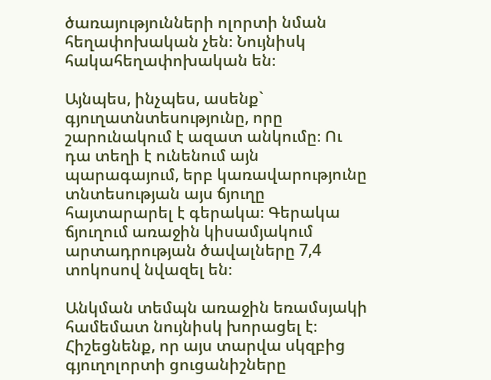ծառայությունների ոլորտի նման հեղափոխական չեն։ Նույնիսկ հակահեղափոխական են։

Այնպես, ինչպես, ասենք` գյուղատնտեսությունը, որը շարունակում է ազատ անկումը։ Ու դա տեղի է ունենում այն պարագայում, երբ կառավարությունը տնտեսության այս ճյուղը հայտարարել է գերակա։ Գերակա ճյուղում առաջին կիսամյակում արտադրության ծավալները 7,4 տոկոսով նվազել են։

Անկման տեմպն առաջին եռամսյակի համեմատ նույնիսկ խորացել է։ Հիշեցնենք, որ այս տարվա սկզբից գյուղոլորտի ցուցանիշները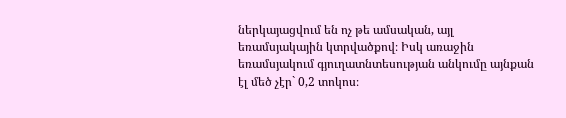ներկայացվում են ոչ թե ամսական, այլ եռամսյակային կտրվածքով։ Իսկ առաջին եռամսյակում գյուղատնտեսության անկումը այնքան էլ մեծ չէր` 0,2 տոկոս։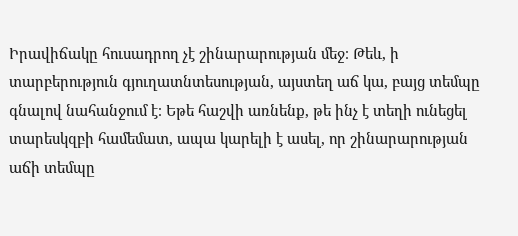Իրավիճակը հուսադրող չէ շինարարության մեջ։ Թեև, ի տարբերություն գյուղատնտեսության, այստեղ աճ կա, բայց տեմպը գնալով նահանջում է։ Եթե հաշվի առնենք, թե ինչ է տեղի ունեցել տարեսկզբի համեմատ, ապա կարելի է ասել, որ շինարարության աճի տեմպը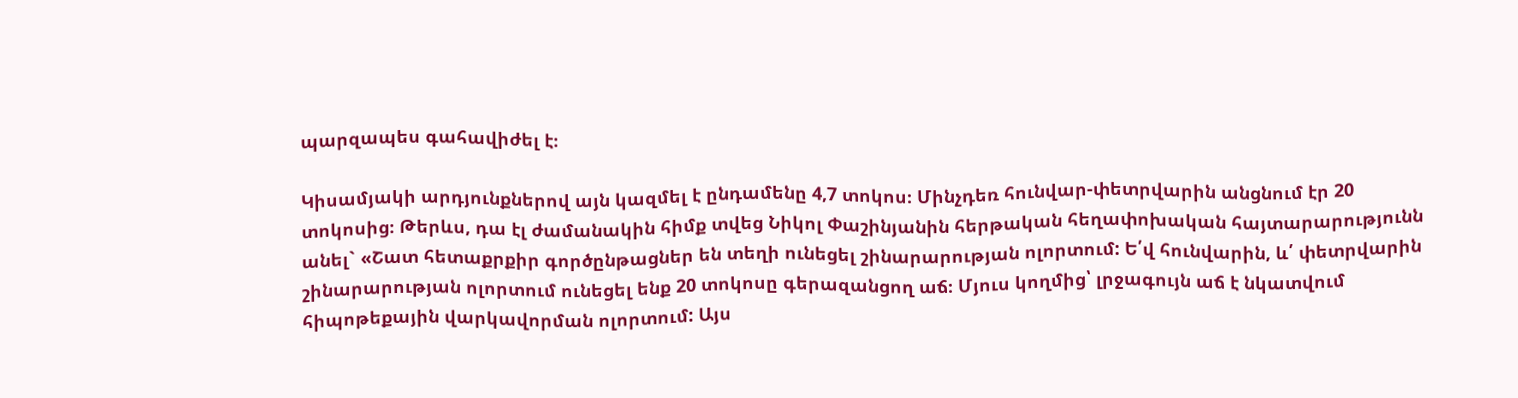պարզապես գահավիժել է։

Կիսամյակի արդյունքներով այն կազմել է ընդամենը 4,7 տոկոս։ Մինչդեռ հունվար-փետրվարին անցնում էր 20 տոկոսից։ Թերևս, դա էլ ժամանակին հիմք տվեց Նիկոլ Փաշինյանին հերթական հեղափոխական հայտարարությունն անել` «Շատ հետաքրքիր գործընթացներ են տեղի ունեցել շինարարության ոլորտում: Ե՛վ հունվարին, և՛ փետրվարին շինարարության ոլորտում ունեցել ենք 20 տոկոսը գերազանցող աճ։ Մյուս կողմից՝ լրջագույն աճ է նկատվում հիպոթեքային վարկավորման ոլորտում: Այս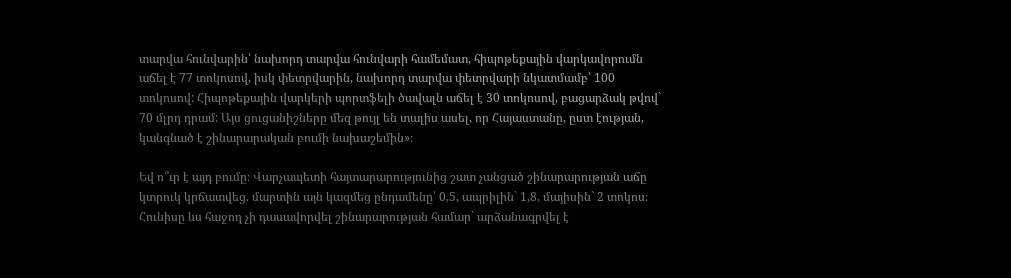տարվա հունվարին՝ նախորդ տարվա հունվարի համեմատ, հիպոթեքային վարկավորումն աճել է 77 տոկոսով, իսկ փետրվարին, նախորդ տարվա փետրվարի նկատմամբ՝ 100 տոկոսով: Հիպոթեքային վարկերի պորտֆելի ծավալն աճել է 30 տոկոսով, բացարձակ թվով` 70 մլրդ դրամ: Այս ցուցանիշները մեզ թույլ են տալիս ասել, որ Հայաստանը, ըստ էության, կանգնած է շինարարական բումի նախաշեմին»։

Եվ ո՞ւր է այդ բումը։ Վարչապետի հայտարարությունից շատ չանցած շինարարության աճը կտրուկ կրճատվեց. մարտին այն կազմեց ընդամենը՝ 0,5, ապրիլին` 1,8, մայիսին` 2 տոկոս։ Հունիսը ևս հաջող չի դասավորվել շինարարության համար` արձանագրվել է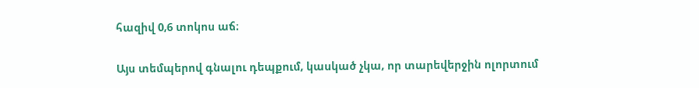հազիվ 0,6 տոկոս աճ։

Այս տեմպերով գնալու դեպքում, կասկած չկա, որ տարեվերջին ոլորտում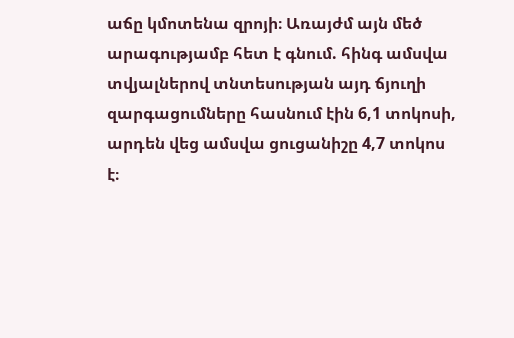աճը կմոտենա զրոյի։ Առայժմ այն մեծ արագությամբ հետ է գնում. հինգ ամսվա տվյալներով տնտեսության այդ ճյուղի զարգացումները հասնում էին 6,1 տոկոսի, արդեն վեց ամսվա ցուցանիշը 4,7 տոկոս է։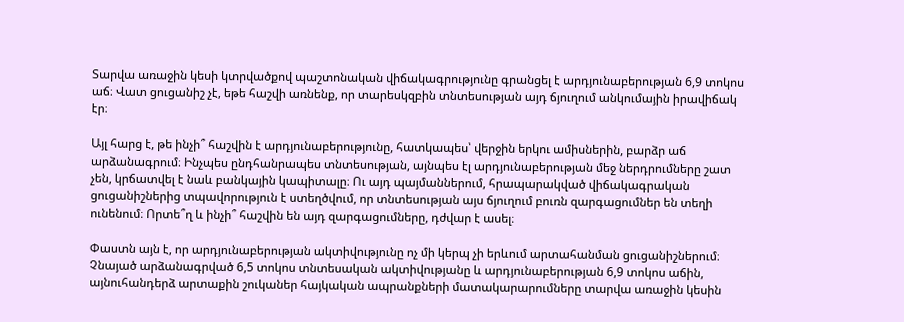Տարվա առաջին կեսի կտրվածքով պաշտոնական վիճակագրությունը գրանցել է արդյունաբերության 6,9 տոկոս աճ։ Վատ ցուցանիշ չէ, եթե հաշվի առնենք, որ տարեսկզբին տնտեսության այդ ճյուղում անկումային իրավիճակ էր։

Այլ հարց է, թե ինչի՞ հաշվին է արդյունաբերությունը, հատկապես՝ վերջին երկու ամիսներին, բարձր աճ արձանագրում։ Ինչպես ընդհանրապես տնտեսության, այնպես էլ արդյունաբերության մեջ ներդրումները շատ չեն, կրճատվել է նաև բանկային կապիտալը։ Ու այդ պայմաններում, հրապարակված վիճակագրական ցուցանիշներից տպավորություն է ստեղծվում, որ տնտեսության այս ճյուղում բուռն զարգացումներ են տեղի ունենում։ Որտե՞ղ և ինչի՞ հաշվին են այդ զարգացումները, դժվար է ասել։

Փաստն այն է, որ արդյունաբերության ակտիվությունը ոչ մի կերպ չի երևում արտահանման ցուցանիշներում։ Չնայած արձանագրված 6,5 տոկոս տնտեսական ակտիվությանը և արդյունաբերության 6,9 տոկոս աճին, այնուհանդերձ արտաքին շուկաներ հայկական ապրանքների մատակարարումները տարվա առաջին կեսին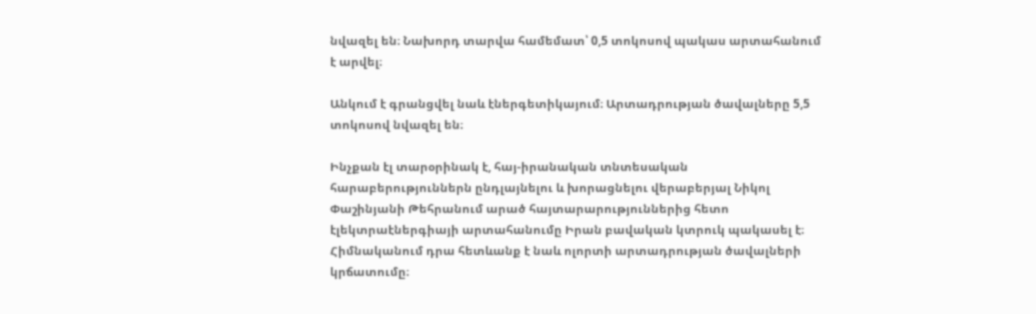նվազել են։ Նախորդ տարվա համեմատ՝ 0,5 տոկոսով պակաս արտահանում է արվել։

Անկում է գրանցվել նաև էներգետիկայում։ Արտադրության ծավալները 5,5 տոկոսով նվազել են։

Ինչքան էլ տարօրինակ է, հայ-իրանական տնտեսական հարաբերություններն ընդլայնելու և խորացնելու վերաբերյալ Նիկոլ Փաշինյանի Թեհրանում արած հայտարարություններից հետո էլեկտրաէներգիայի արտահանումը Իրան բավական կտրուկ պակասել է։ Հիմնականում դրա հետևանք է նաև ոլորտի արտադրության ծավալների կրճատումը։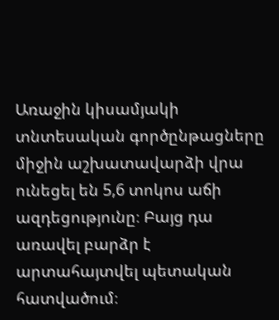Առաջին կիսամյակի տնտեսական գործընթացները միջին աշխատավարձի վրա ունեցել են 5,6 տոկոս աճի ազդեցությունը։ Բայց դա առավել բարձր է արտահայտվել պետական հատվածում։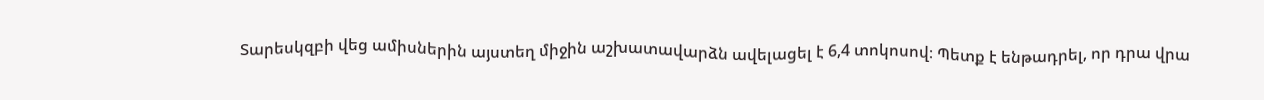Տարեսկզբի վեց ամիսներին այստեղ միջին աշխատավարձն ավելացել է 6,4 տոկոսով։ Պետք է ենթադրել, որ դրա վրա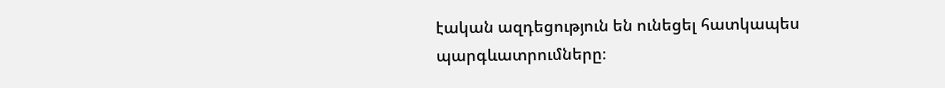էական ազդեցություն են ունեցել հատկապես պարգևատրումները։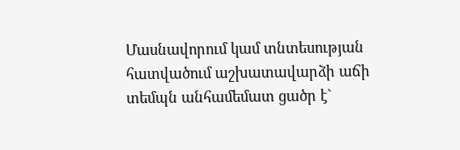Մասնավորում կամ տնտեսության հատվածում աշխատավարձի աճի տեմպն անհամեմատ ցածր է`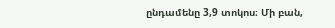ընդամենը 3,9 տոկոս։ Մի բան,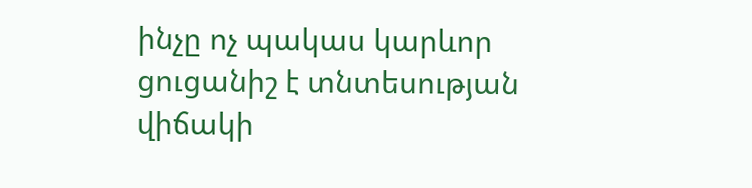ինչը ոչ պակաս կարևոր ցուցանիշ է տնտեսության վիճակի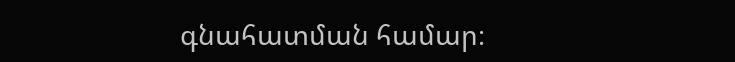գնահատման համար։